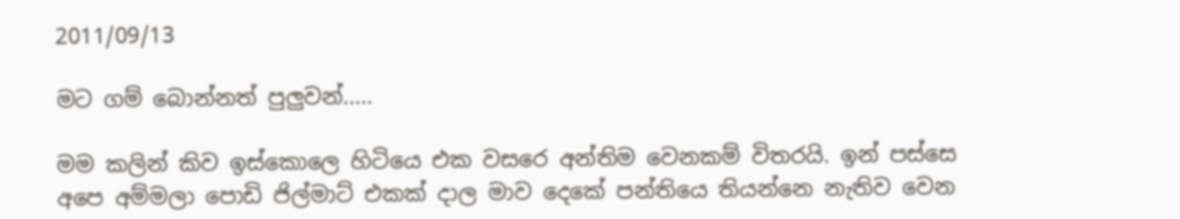2011/09/13

මට ගම් බොන්නත් පුලුවන්.....

මම කලින් කිව ඉස්කොලෙ හිටියෙ එක වසරෙ අන්තිම වෙනකම් විතරයි. ඉන් පස්සෙ අපෙ අම්මලා පොඩි ජිල්මාට් එකක් දාල මාව දෙකේ පන්තියෙ තියන්නෙ නැතිව වෙන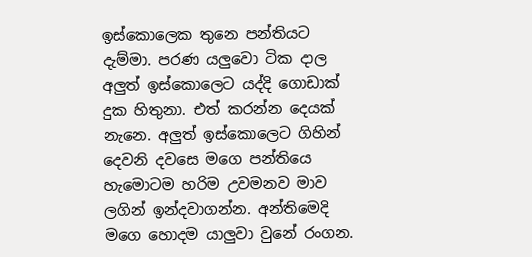ඉස්කොලෙක තුනෙ පන්තියට දැම්මා. පරණ යලුවො ටික දාල අලුත් ඉස්කොලෙට යද්දි ගොඩාක් දුක හිතුනා. එත් කරන්න දෙයක් නැනෙ. අලුත් ඉස්කොලෙට ගිහින් දෙවනි දවසෙ මගෙ පන්තියෙ හැමොටම හරිම උවමනව මාව ලගින් ඉන්දවාගන්න. අන්තිමෙදි මගෙ හොදම යාලුවා වුනේ රංගන.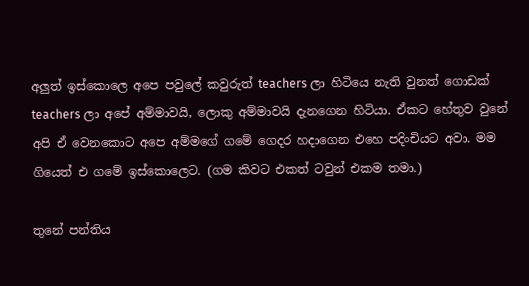අලුත් ඉස්කොලෙ අපෙ පවුලේ කවුරුත් teachers ලා හිටියෙ නැති වුනත් ගොඩක් teachers ලා අපේ අම්මාවයි, ලොකු අම්මාවයි දැනගෙන හිටියා. ඒකට හේතුව වුනේ අපි ඒ වෙනකොට අපෙ අම්මගේ ගමේ ගෙදර හදාගෙන එහෙ පදිංචියට අවා. මම ගියෙත් එ ගමේ ඉස්කොලෙට. (ගම කිවට එකත් ටවුන් එකම තමා.)

තුනේ පන්තිය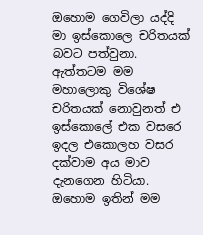ඔහොම ගෙවිලා යද්දි මා ඉස්කොලෙ චරිතයක් බවට පත්වුනා. ඇත්තටම මම මහාලොකු විශේෂ චරිතයක් නොවුනත් එ ඉස්කොලේ එක වසරෙ ඉදල එකොලහ වසර දක්වාම අය මාව දැනගෙන හිටියා. ඔහොම ඉතින් මම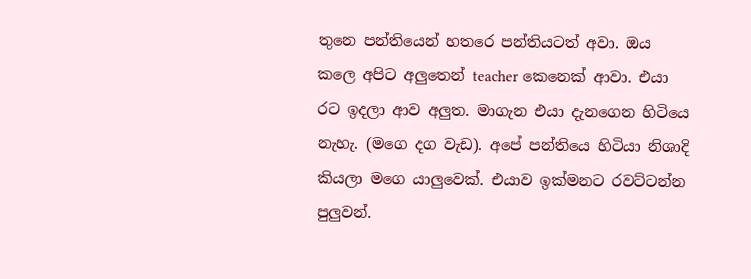තුනෙ පන්තියෙන් හතරෙ පන්තියටත් අවා. ඔය කලෙ අපිට අලුතෙන් teacher කෙනෙක් ආවා. එයා රට ඉදලා ආව අලුත. මාගැන එයා දැනගෙන හිටියෙ නැහැ. (මගෙ දග වැඩ). අපේ පන්තියෙ හිටියා නිශාදි කියලා මගෙ යාලුවෙක්. එයාව ඉක්මනට රවට්ටන්න පුලුවන්.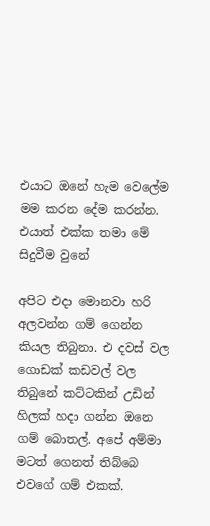එයාට ඔනේ හැම වෙලේම මම කරන දේම කරන්න. එයාත් එක්ක තමා මේ සිදුවීම වුනේ

අපිට එදා මොනවා හරි අලවන්න ගම් ගෙන්න කියල තිබුනා. එ දවස් වල ගොඩක් කඩවල් වල තිබුනේ කට්ටකින් උඩින් හිලක් හදා ගන්න ඔනෙ ගම් බොතල්. අපේ අම්මා මටත් ගෙනත් තිබ්බෙ එවගේ ගම් එකක්.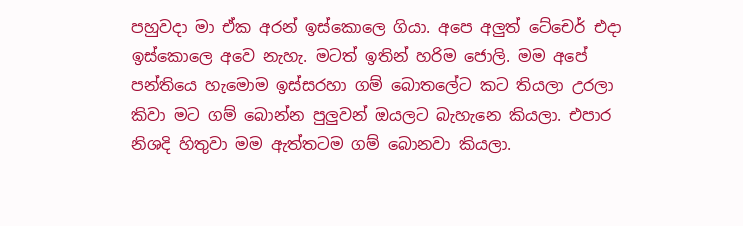පහුවදා මා ඒක අරන් ඉස්කොලෙ ගියා. අපෙ අලුත් ටේචෙර් එදා ඉස්කොලෙ අවෙ නැහැ. මටත් ඉතින් හරිම ජොලි. මම අපේ පන්තියෙ හැමොම ඉස්සරහා ගම් බොතලේට කට තියලා උරලා කිවා මට ගම් බොන්න පුලුවන් ඔයලට බැහැනෙ කියලා. එපාර නිශදි හිතුවා මම ඇත්තටම ගම් බොනවා කියලා.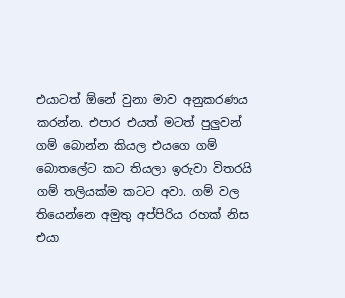එයාටත් ඕනේ වුනා මාව අනුකරණය කරන්න. එපාර එයත් මටත් පුලුවන් ගම් බොන්න කියල එයගෙ ගම් බොතලේට කට තියලා ඉරුවා විතරයි ගම් තලියක්ම කටට අවා. ගම් වල තියෙන්නෙ අමුතු අප්පිරිය රහක් නිස එයා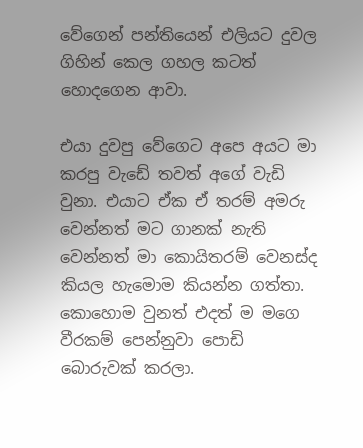වේගෙන් පන්තියෙන් එලියට දුවල ගිහින් කෙල ගහල කටත් හොදගෙන ආවා.

එයා දුවපු වේගෙට අපෙ අයට මා කරපු වැඩේ තවත් අගේ වැඩි වුනා. එයාට ඒක ඒ තරම් අමරු වෙන්නත් මට ගානක් නැති වෙන්නත් මා කොයිතරම් වෙනස්ද කියල හැමොම කියන්න ගත්තා. කොහොම වුනත් එදත් ම මගෙ වීරකම් පෙන්නුවා පොඩි බොරුවක් කරලා.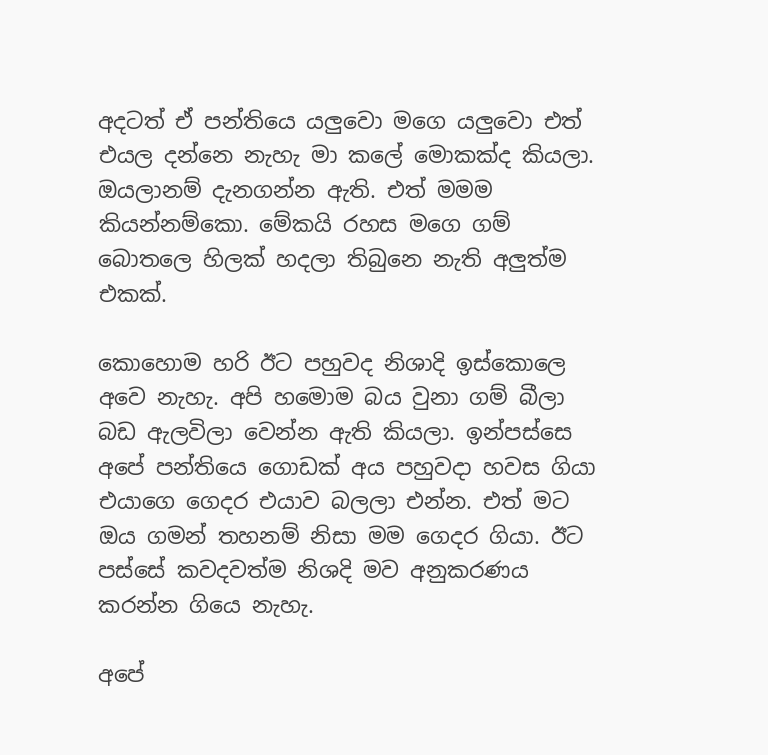අදටත් ඒ පන්තියෙ යලුවො මගෙ යලුවො එත් එයල දන්නෙ නැහැ මා කලේ මොකක්ද කියලා. ඔයලානම් දැනගන්න ඇති. එත් මමම කියන්නම්කො. මේකයි රහස මගෙ ගම් බොතලෙ හිලක් හදලා තිබුනෙ නැති අලුත්ම එකක්.

කොහොම හරි ඊට පහුවද නිශාදි ඉස්කොලෙ අවෙ නැහැ. අපි හමොම බය වුනා ගම් බීලා බඩ ඇලවිලා වෙන්න ඇති කියලා. ඉන්පස්සෙ අපේ පන්තියෙ ගොඩක් අය පහුවදා හවස ගියා එයාගෙ ගෙදර එයාව බලලා එන්න. එත් මට ඔය ගමන් තහනම් නිසා මම ගෙදර ගියා. ඊට පස්සේ කවදවත්ම නිශදි මව අනුකරණය කරන්න ගියෙ නැහැ.

අපේ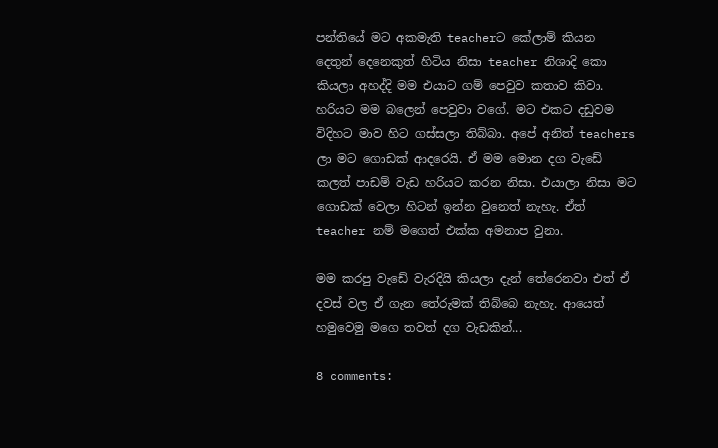පන්තියේ මට අකමැති teacherට කේලාම් කියන දෙතුන් දෙනෙකුත් හිටිය නිසා teacher නිශාදි කො කියලා අහද්දි මම එයාට ගම් පෙවුව කතාව කිවා. හරියට මම බලෙන් පෙවුවා වගේ. මට එකට දඩුවම විදිහට මාව හිට ගස්සලා තිබ්බා. අපේ අනිත් teachers ලා මට ගොඩක් ආදරෙයි. ඒ මම මොන දග වැඩේ කලත් පාඩම් වැඩ හරියට කරන නිසා. එයාලා නිසා මට ගොඩක් වෙලා හිටන් ඉන්න වුනෙත් නැහැ. ඒත් teacher නම් මගෙත් එක්ක අමනාප වුනා.

මම කරපු වැඩේ වැරදියි කියලා දැන් තේරෙනවා එත් ඒ දවස් වල ඒ ගැන තේරුමක් තිබ්බෙ නැහැ. ආයෙත් හමුවෙමු මගෙ තවත් දග වැඩකින්...

8 comments: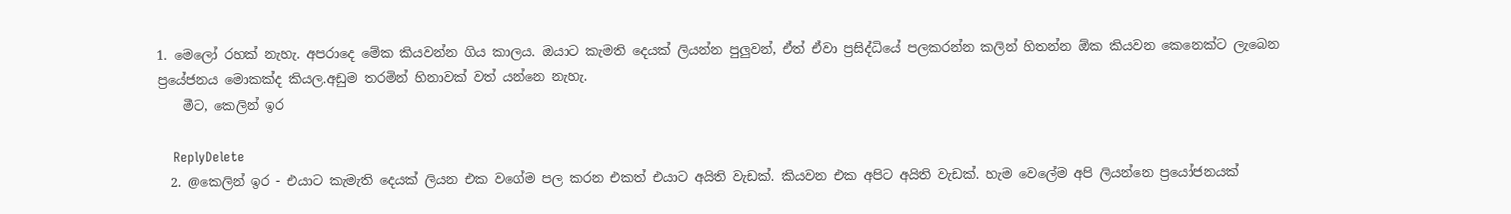1. මෙලෝ රහක් නැහැ. අපරාදෙ මේක කියවන්න ගිය කාලය. ඔයාට කැමති දෙයක් ලියන්න පුලුවන්, ඒත් ඒවා ප්‍රසිද්ධියේ පලකරන්න කලින් හිතන්න ඕක කියවන කෙනෙක්ට ලැ‍බෙන ප්‍රයේජනය මොකක්ද කියල.අඩුම තරමින් හිනාවක් වත් යන්නෙ නැහැ.
    මීට, කෙලින් ඉර

    ReplyDelete
  2. @කෙලින් ඉර - එයාට කැමැති දෙයක් ලියන එක වගේම පල කරන එකත් එයාට අයිති වැඩක්. කියවන එක අපිට අයිති වැඩක්. හැම වෙලේම අපි ලියන්නෙ ප්‍රයෝජනයක්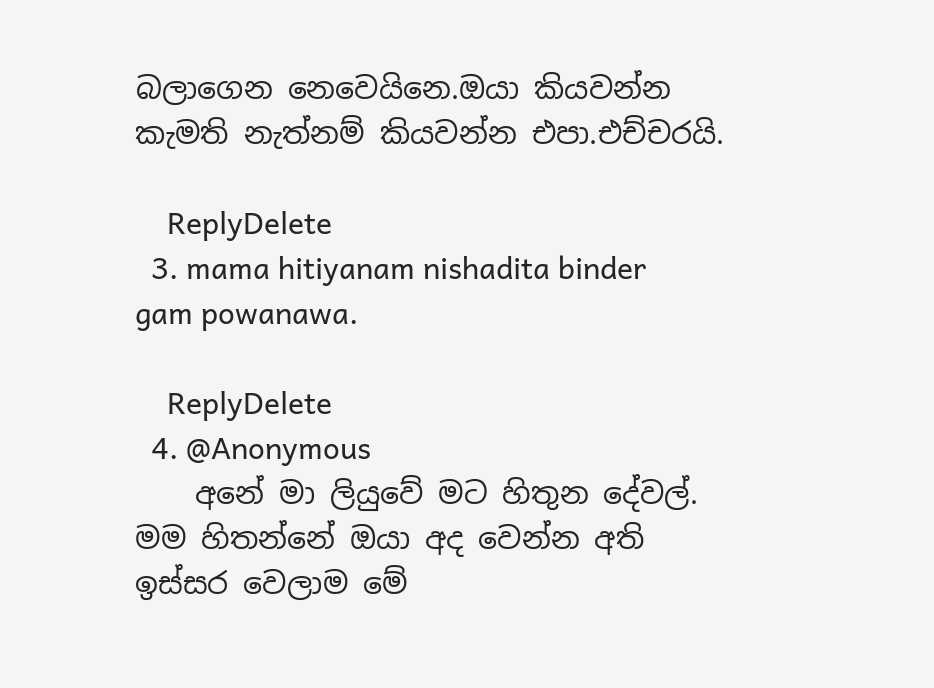බලාගෙන නෙවෙයිනෙ.ඔයා කියවන්න කැමති නැත්නම් කියවන්න එපා.එච්චරයි.

    ReplyDelete
  3. mama hitiyanam nishadita binder gam powanawa.

    ReplyDelete
  4. @Anonymous
    අනේ මා ලියුවේ මට හිතුන දේවල්. මම හිතන්නේ ඔයා අද වෙන්න අති ඉස්සර වෙලාම මේ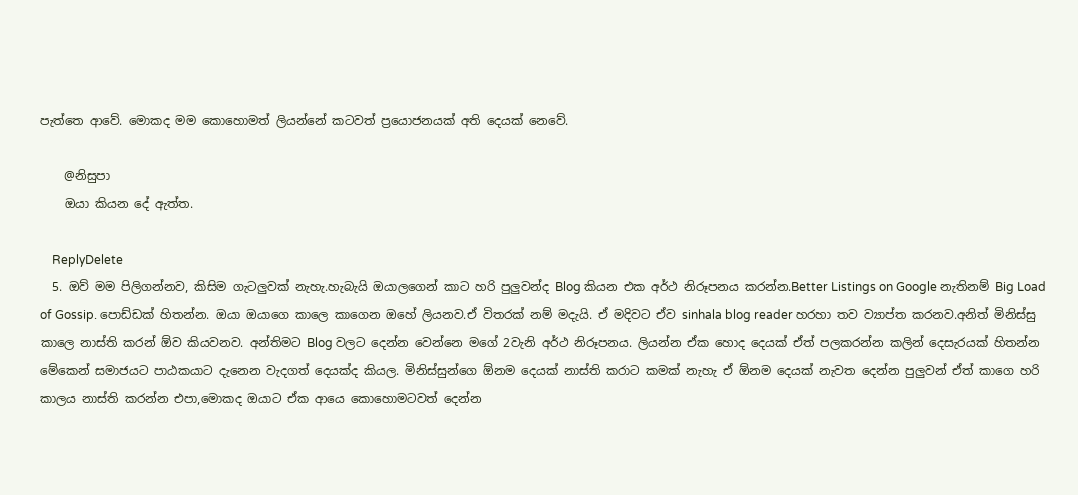පැත්තෙ ආවේ. මොකද මම කොහොමත් ලියන්නේ කටවත් ප්‍රයොජනයක් අති දෙයක් නෙවේ.

    @නිසුපා
    ඔයා කියන දේ ඇත්ත.

    ReplyDelete
  5. ඔව් මම පිලිගන්න‍ව, කිසිම ගැටලුවක් නැහැ.හැබැයි ඔයාලගෙන් කාට හරි පුලුවන්ද Blog කියන එක අර්ථ නිරූපනය කරන්න.Better Listings on Google නැතිනම් Big Load of Gossip. පොඩ්ඩක් හිතන්න. ඔයා ඔයාගෙ කාලෙ කාගෙන ඔහේ ලියන‍ව.ඒ විතරක් නම් මදැයි. ඒ මදිවට ඒව sinhala blog reader හරහා තව ව්‍යාප්ත කරනව.අනිත් මිනිස්සු කාලෙ නාස්ති කරන් ඕව කියවන‍ව. අන්තිමට Blog වලට දෙන්න වෙන්නෙ මගේ 2වැනි අර්ථ නිරූපනය. ලියන්න ඒක හොද දෙයක් ඒත් පලකරන්න කලින් දෙසැරයක් හිතන්න මේකෙන් සමාජයට පාඨකයාට දැනෙන වැදගත් දෙයක්ද කියල. මිනිස්සුන්ගෙ ඕනම දෙයක් නාස්ති කරාට කමක් නැහැ ඒ ඕනම දෙයක් නැවත දෙන්න පුලුවන් ඒත් කාගෙ හරි කාලය නාස්ති කරන්න එපා,මොකද ඔයාට ඒක ආයෙ කොහොමටවත් දෙන්න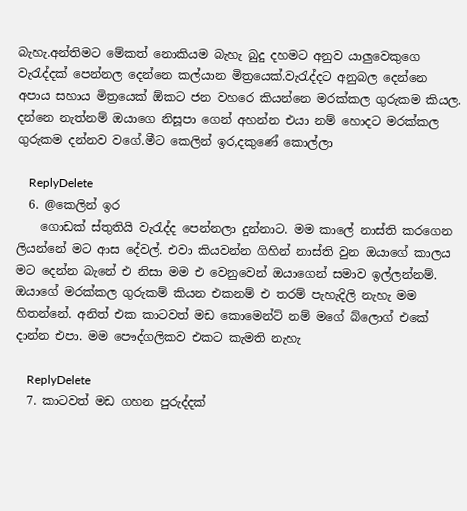බැහැ.අන්තිමට මේකත් නොකියම බැහැ බුදු දහමට අනුව යාලුවෙකුගෙ වැරැද්දක් පෙන්නල දෙන්නෙ කල්යාන මිත්‍රයෙක්.වැරැද්දට අනුබල දෙන්නෙ අපාය සහාය මිත්‍රයෙක් ඕකට ජන වහරෙ කියන්නෙ මරක්කල ගුරුකම කියල. දන්නෙ නැත්නම් ඔයාගෙ නිසූපා ගෙන් අහන්න එයා නම් හොදට මරක්කල ගුරුකම දන්නව වගේ.මීට කෙලින් ඉර,දකුණේ කොල්ලා

    ReplyDelete
  6. @කෙලින් ඉර
    ගොඩක් ස්තුතියි වැරැද්ද පෙන්නලා දුන්නාට. මම කාලේ නාස්ති කරගෙන ලියන්නේ මට ආස දේවල්. එවා කියවන්න ගිහින් නාස්ති වුන ඔයාගේ කාලය මට දෙන්න බැනේ එ නිසා මම එ වෙනුවෙන් ඔයාගෙන් සමාව ඉල්ලන්නම්. ඔයාගේ මරක්කල ගුරුකම් කියන එකනම් එ තරම් පැහැදිලි නැහැ මම හිතන්නේ. අනිත් එක කාටවත් මඩ කොමෙන්ට් නම් මගේ බ්ලොග් එකේ දාන්න එපා. මම පෞද්ගලිකව එකට කැමති නැහැ

    ReplyDelete
  7. කාටවත් මඩ ගහන පුරුද්දක්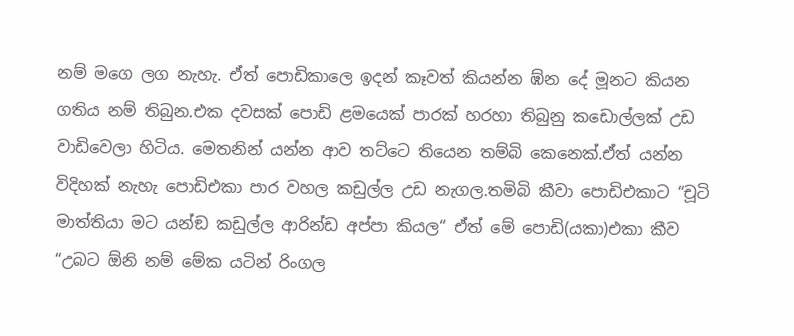නම් මගෙ ලග නැහැ. ඒත් පොඩිකාලෙ ඉදන් කෑවත් කියන්න ඹ්න දේ මූනට කියන ගතිය නම් තිබුන.එක දවසක් පොඩි ළමයෙක් පාරක් හරහා තිබුනු කඩොල්ලක් උඩ වාඩිවෙලා හිටිය. මෙතනින් යන්න ආව තට්ටෙ තියෙන තම්බි කෙනෙක්.ඒත් යන්න විදිහක් නැහැ පොඩිඑකා පාර වහල කඩුල්ල උඩ නැගල.තමිබි කීවා පොඩිඑකාට “චූටි මාත්තියා මට යන්ඞ කඩුල්ල ආරින්ඩ අප්පා කියල“ ඒත් මේ පොඩි(යකා)එකා කීව “උබට ඕනි නම් මේක යටින් රිංගල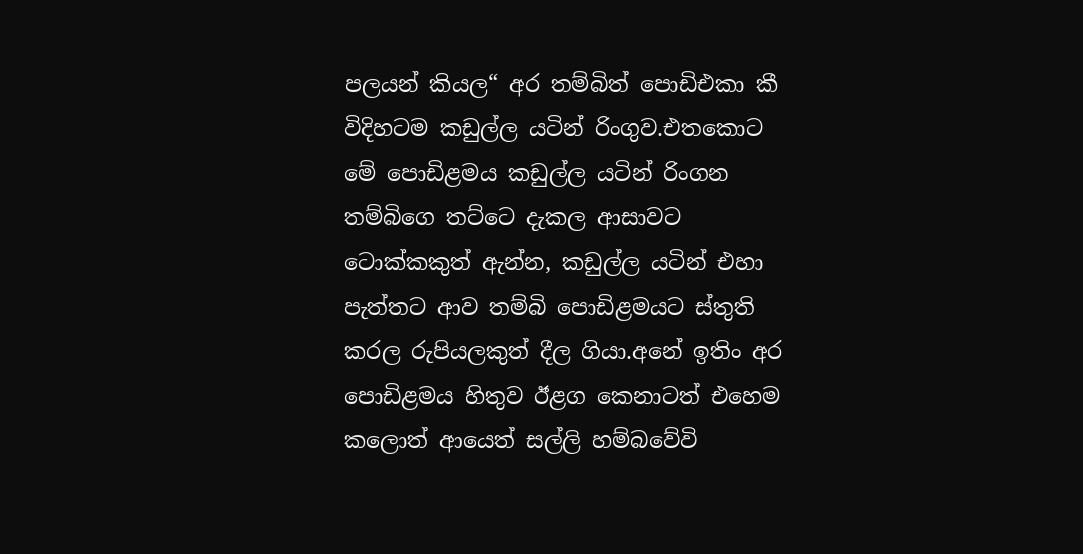පලයන් කියල“ අර තම්බිත් පොඩිඑකා කී විදිහටම කඩුල්ල යටින් රිංගුව.එතකොට මේ පොඩිළමය කඩුල්ල යටින් රිංගන තම්බිගෙ තට්ටෙ දැකල ආසාවට ටොක්කකුත් ඇන්න, කඩුල්ල යටින් එහා පැත්තට ආව තම්බි පොඩිළමයට ස්තුති කරල රුපියලකුත් දීල ගියා.අනේ ඉතිං අර පොඩිළමය හිතුව ඊළග කෙනාටත් එහෙම කලොත් ආයෙත් සල්ලි හම්බවේවි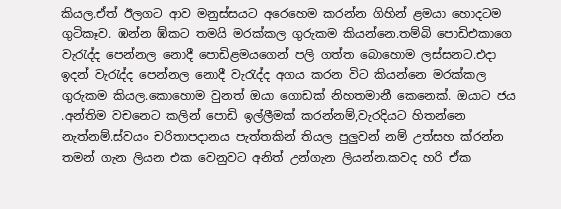කියල.ඒත් ඊලගට ආව මනුස්සයට අරෙහෙම කරන්න ගිහින් ළමයා හොදටම ගුටිකෑව. ඹන්න ඹ්කට තමයි මරක්කල ගුරුකම කියන්නෙ.තම්බි පොඩිඑකාගෙ වැරැද්ද පෙන්නල නොදී පොඩිළමයගෙන් පලි ගත්ත බොහොම ලස්සනට.එදා ඉදන් වැරැද්ද පෙන්නල නොදී වැරැද්ද අගය කරන විට කියන්නෙ මරක්කල ගුරුකම කියල.කොහොම වුනත් ඔයා ගොඩක් නිහතමානී කෙනෙක්. ඔයාට ජය .අන්තිම වචනෙට කලින් පොඩි ඉල්ලීමක් කරන්නම්,වැරදියට හිතන්නෙ නැත්නම්.ස්වයං චරිතාපදානය පැත්තකින් තියල පුලුවන් නම් උත්සහ ක්රන්න තමන් ගැන ලියන එක වෙනුවට අනිත් උන්ගැන ලියන්න.කවද හරි ඒක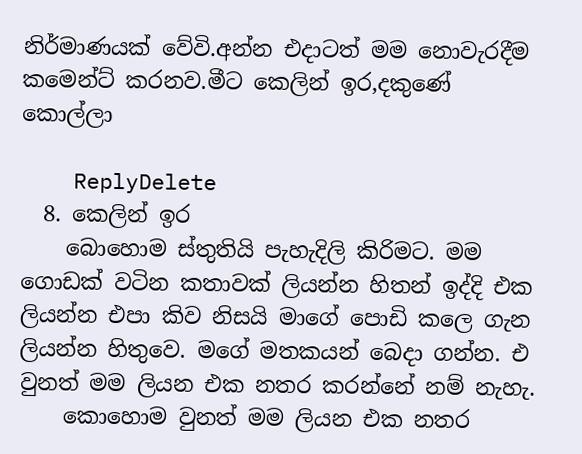නිර්මාණයක් වේවි.අන්න එදාටත් මම නොවැරදීම කමෙන්ට් කරනව.මීට කෙලින් ඉර,දකුණේ කොල්ලා

    ReplyDelete
  8. කෙලින් ඉර
    බොහොම ස්තුතියි පැහැදිලි කිරිමට. මම ගොඩක් වටින කතාවක් ලියන්න හිතන් ඉද්දි එක ලියන්න එපා කිව නිසයි මාගේ පොඩි කලෙ ගැන ලියන්න හිතුවෙ. මගේ මතකයන් බෙදා ගන්න. එ වුනත් මම ලියන එක නතර කරන්නේ නම් නැහැ.
    කොහොම වුනත් මම ලියන එක නතර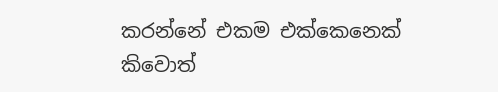කරන්නේ එකම එක්කෙනෙක් කිවොත්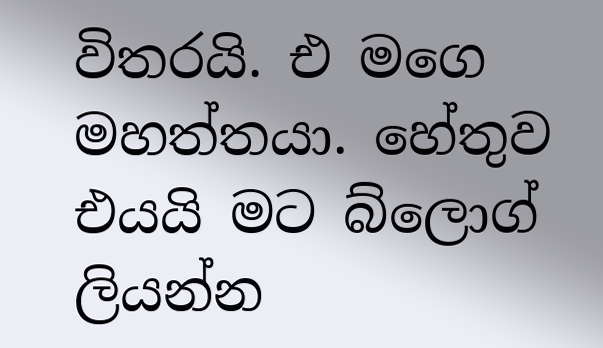විතරයි. එ මගෙ මහත්තයා. හේතුව එයයි මට බ්ලොග් ලියන්න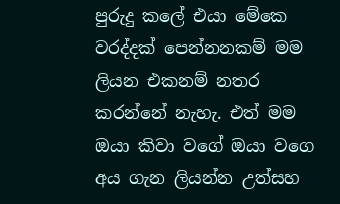පුරුදු කලේ එයා මේකෙ වරද්දක් පෙන්නනකම් මම ලියන එකනම් නතර කරන්නේ නැහැ. එත් මම ඔයා කිවා වගේ ඔයා වගෙ අය ගැන ලියන්න උත්සහ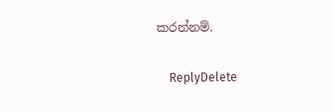කරන්නම්.

    ReplyDelete